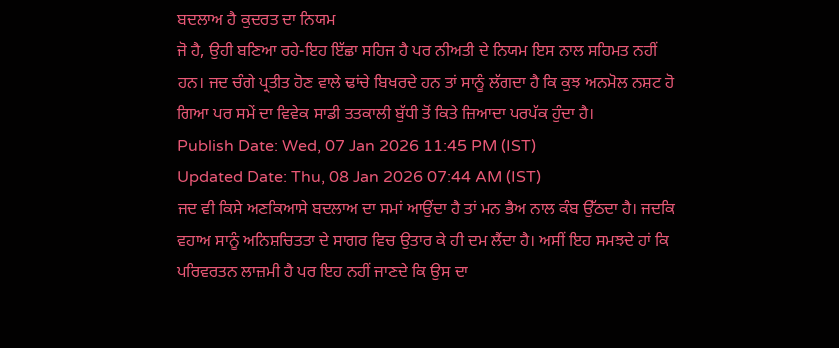ਬਦਲਾਅ ਹੈ ਕੁਦਰਤ ਦਾ ਨਿਯਮ
ਜੋ ਹੈ, ਉਹੀ ਬਣਿਆ ਰਹੇ-ਇਹ ਇੱਛਾ ਸਹਿਜ ਹੈ ਪਰ ਨੀਅਤੀ ਦੇ ਨਿਯਮ ਇਸ ਨਾਲ ਸਹਿਮਤ ਨਹੀਂ ਹਨ। ਜਦ ਚੰਗੇ ਪ੍ਰਤੀਤ ਹੋਣ ਵਾਲੇ ਢਾਂਚੇ ਬਿਖਰਦੇ ਹਨ ਤਾਂ ਸਾਨੂੰ ਲੱਗਦਾ ਹੈ ਕਿ ਕੁਝ ਅਨਮੋਲ ਨਸ਼ਟ ਹੋ ਗਿਆ ਪਰ ਸਮੇਂ ਦਾ ਵਿਵੇਕ ਸਾਡੀ ਤਤਕਾਲੀ ਬੁੱਧੀ ਤੋਂ ਕਿਤੇ ਜ਼ਿਆਦਾ ਪਰਪੱਕ ਹੁੰਦਾ ਹੈ।
Publish Date: Wed, 07 Jan 2026 11:45 PM (IST)
Updated Date: Thu, 08 Jan 2026 07:44 AM (IST)
ਜਦ ਵੀ ਕਿਸੇ ਅਣਕਿਆਸੇ ਬਦਲਾਅ ਦਾ ਸਮਾਂ ਆਉਂਦਾ ਹੈ ਤਾਂ ਮਨ ਭੈਅ ਨਾਲ ਕੰਬ ਉੱਠਦਾ ਹੈ। ਜਦਕਿ ਵਹਾਅ ਸਾਨੂੰ ਅਨਿਸ਼ਚਿਤਤਾ ਦੇ ਸਾਗਰ ਵਿਚ ਉਤਾਰ ਕੇ ਹੀ ਦਮ ਲੈਂਦਾ ਹੈ। ਅਸੀਂ ਇਹ ਸਮਝਦੇ ਹਾਂ ਕਿ ਪਰਿਵਰਤਨ ਲਾਜ਼ਮੀ ਹੈ ਪਰ ਇਹ ਨਹੀਂ ਜਾਣਦੇ ਕਿ ਉਸ ਦਾ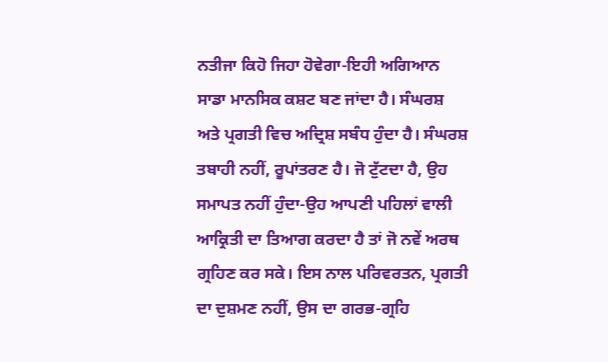ਨਤੀਜਾ ਕਿਹੋ ਜਿਹਾ ਹੋਵੇਗਾ-ਇਹੀ ਅਗਿਆਨ ਸਾਡਾ ਮਾਨਸਿਕ ਕਸ਼ਟ ਬਣ ਜਾਂਦਾ ਹੈ। ਸੰਘਰਸ਼ ਅਤੇ ਪ੍ਰਗਤੀ ਵਿਚ ਅਦ੍ਰਿਸ਼ ਸਬੰਧ ਹੁੰਦਾ ਹੈ। ਸੰਘਰਸ਼ ਤਬਾਹੀ ਨਹੀਂ, ਰੂਪਾਂਤਰਣ ਹੈ। ਜੋ ਟੁੱਟਦਾ ਹੈ, ਉਹ ਸਮਾਪਤ ਨਹੀਂ ਹੁੰਦਾ-ਉਹ ਆਪਣੀ ਪਹਿਲਾਂ ਵਾਲੀ ਆਕ੍ਰਿਤੀ ਦਾ ਤਿਆਗ ਕਰਦਾ ਹੈ ਤਾਂ ਜੋ ਨਵੇਂ ਅਰਥ ਗ੍ਰਹਿਣ ਕਰ ਸਕੇ। ਇਸ ਨਾਲ ਪਰਿਵਰਤਨ, ਪ੍ਰਗਤੀ ਦਾ ਦੁਸ਼ਮਣ ਨਹੀਂ, ਉਸ ਦਾ ਗਰਭ-ਗ੍ਰਹਿ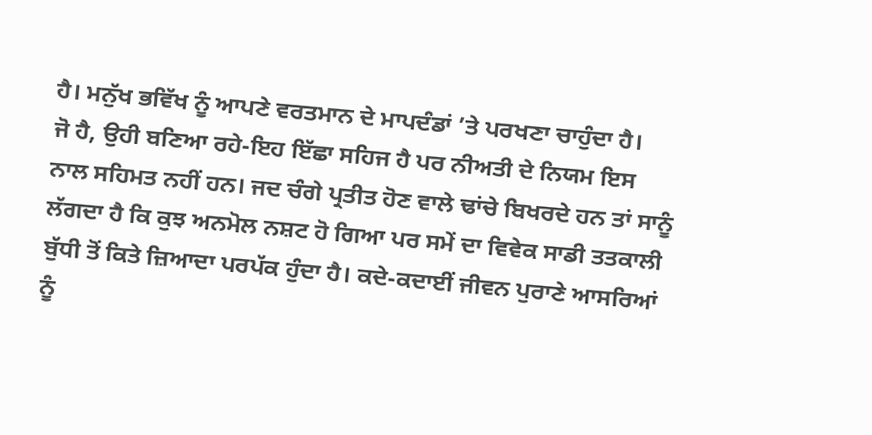ਹੈ। ਮਨੁੱਖ ਭਵਿੱਖ ਨੂੰ ਆਪਣੇ ਵਰਤਮਾਨ ਦੇ ਮਾਪਦੰਡਾਂ ’ਤੇ ਪਰਖਣਾ ਚਾਹੁੰਦਾ ਹੈ।
ਜੋ ਹੈ, ਉਹੀ ਬਣਿਆ ਰਹੇ-ਇਹ ਇੱਛਾ ਸਹਿਜ ਹੈ ਪਰ ਨੀਅਤੀ ਦੇ ਨਿਯਮ ਇਸ ਨਾਲ ਸਹਿਮਤ ਨਹੀਂ ਹਨ। ਜਦ ਚੰਗੇ ਪ੍ਰਤੀਤ ਹੋਣ ਵਾਲੇ ਢਾਂਚੇ ਬਿਖਰਦੇ ਹਨ ਤਾਂ ਸਾਨੂੰ ਲੱਗਦਾ ਹੈ ਕਿ ਕੁਝ ਅਨਮੋਲ ਨਸ਼ਟ ਹੋ ਗਿਆ ਪਰ ਸਮੇਂ ਦਾ ਵਿਵੇਕ ਸਾਡੀ ਤਤਕਾਲੀ ਬੁੱਧੀ ਤੋਂ ਕਿਤੇ ਜ਼ਿਆਦਾ ਪਰਪੱਕ ਹੁੰਦਾ ਹੈ। ਕਦੇ-ਕਦਾਈਂ ਜੀਵਨ ਪੁਰਾਣੇ ਆਸਰਿਆਂ ਨੂੰ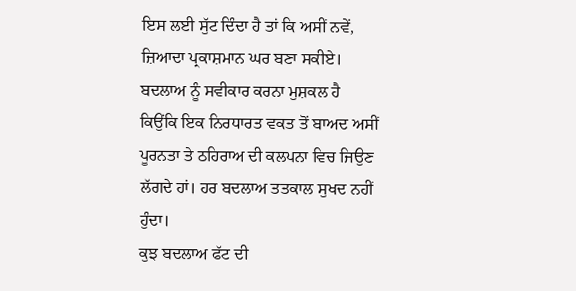ਇਸ ਲਈ ਸੁੱਟ ਦਿੰਦਾ ਹੈ ਤਾਂ ਕਿ ਅਸੀਂ ਨਵੇਂ, ਜ਼ਿਆਦਾ ਪ੍ਰਕਾਸ਼ਮਾਨ ਘਰ ਬਣਾ ਸਕੀਏ। ਬਦਲਾਅ ਨੂੰ ਸਵੀਕਾਰ ਕਰਨਾ ਮੁਸ਼ਕਲ ਹੈ ਕਿਉਂਕਿ ਇਕ ਨਿਰਧਾਰਤ ਵਕਤ ਤੋਂ ਬਾਅਦ ਅਸੀਂ ਪੂਰਨਤਾ ਤੇ ਠਹਿਰਾਅ ਦੀ ਕਲਪਨਾ ਵਿਚ ਜਿਉਣ ਲੱਗਦੇ ਹਾਂ। ਹਰ ਬਦਲਾਅ ਤਤਕਾਲ ਸੁਖਦ ਨਹੀਂ ਹੁੰਦਾ।
ਕੁਝ ਬਦਲਾਅ ਫੱਟ ਦੀ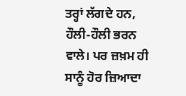ਤਰ੍ਹਾਂ ਲੱਗਦੇ ਹਨ, ਹੌਲੀ-ਹੌਲੀ ਭਰਨ ਵਾਲੇ। ਪਰ ਜ਼ਖ਼ਮ ਹੀ ਸਾਨੂੰ ਹੋਰ ਜ਼ਿਆਦਾ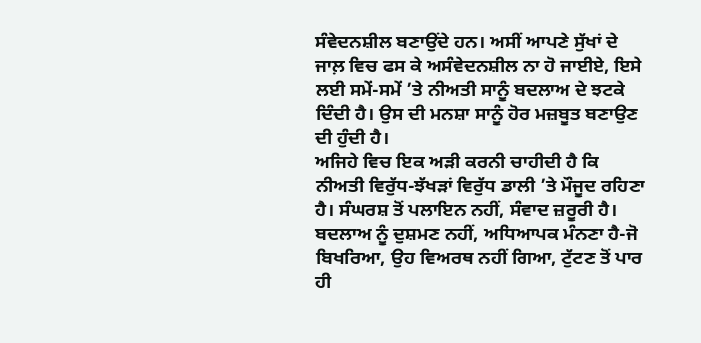ਸੰਵੇਦਨਸ਼ੀਲ ਬਣਾਉਂਦੇ ਹਨ। ਅਸੀਂ ਆਪਣੇ ਸੁੱਖਾਂ ਦੇ ਜਾਲ਼ ਵਿਚ ਫਸ ਕੇ ਅਸੰਵੇਦਨਸ਼ੀਲ ਨਾ ਹੋ ਜਾਈਏ, ਇਸੇ ਲਈ ਸਮੇਂ-ਸਮੇਂ ’ਤੇ ਨੀਅਤੀ ਸਾਨੂੰ ਬਦਲਾਅ ਦੇ ਝਟਕੇ ਦਿੰਦੀ ਹੈ। ਉਸ ਦੀ ਮਨਸ਼ਾ ਸਾਨੂੰ ਹੋਰ ਮਜ਼ਬੂਤ ਬਣਾਉਣ ਦੀ ਹੁੰਦੀ ਹੈ।
ਅਜਿਹੇ ਵਿਚ ਇਕ ਅੜੀ ਕਰਨੀ ਚਾਹੀਦੀ ਹੈ ਕਿ ਨੀਅਤੀ ਵਿਰੁੱਧ-ਝੱਖੜਾਂ ਵਿਰੁੱਧ ਡਾਲੀ ’ਤੇ ਮੌਜੂਦ ਰਹਿਣਾ ਹੈ। ਸੰਘਰਸ਼ ਤੋਂ ਪਲਾਇਨ ਨਹੀਂ, ਸੰਵਾਦ ਜ਼ਰੂਰੀ ਹੈ। ਬਦਲਾਅ ਨੂੰ ਦੁਸ਼ਮਣ ਨਹੀਂ, ਅਧਿਆਪਕ ਮੰਨਣਾ ਹੈ-ਜੋ ਬਿਖਰਿਆ, ਉਹ ਵਿਅਰਥ ਨਹੀਂ ਗਿਆ, ਟੁੱਟਣ ਤੋਂ ਪਾਰ ਹੀ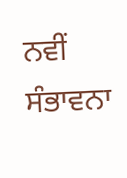ਨਵੀਂ ਸੰਭਾਵਨਾ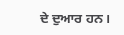ਦੇ ਦੁਆਰ ਹਨ।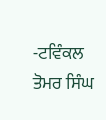-ਟਵਿੰਕਲ ਤੋਮਰ ਸਿੰਘ